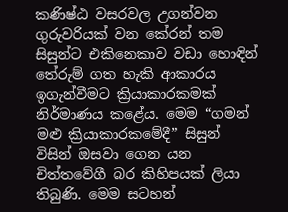කණිෂ්ඨ වසරවල උගන්වන ගුරුවරියක් වන කේරන් තම සිසුන්ට එකිනෙකාව වඩා හොඳින් තේරුම් ගත හැකි ආකාරය ඉගැන්වීමට ක්‍රියාකාරකමක් නිර්මාණය කළේය. මෙම “ගමන් මළු ක්‍රියාකාරකමේදී” සිසුන් විසින් ඔසවා ගෙන යන චිත්තවේගී බර කිහිපයක් ලියා තිබුණි. මෙම සටහන්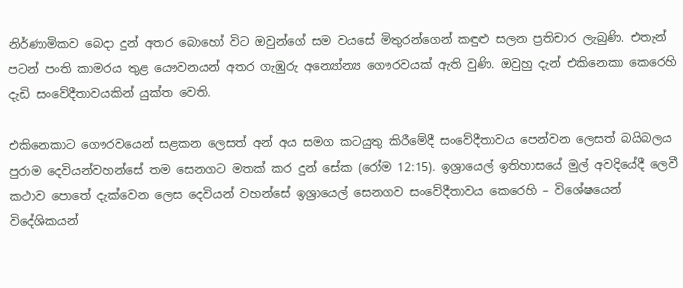නිර්ණාමිකව බෙදා දුන් අතර බොහෝ විට ඔවුන්ගේ සම වයසේ මිතුරන්ගෙන් කඳුළු සලන ප්‍රතිචාර ලැබුණි. එතැන් පටන් පංති කාමරය තුළ යෞවනයන් අතර ගැඹුරු අන්‍යෝන්‍ය ගෞරවයක් ඇති වුණි. ඔවුහු දැන් එකිනෙකා කෙරෙහි දැඩි සංවේදීතාවයකින් යුක්ත වෙති.

එකිනෙකාට ගෞරවයෙන් සළකන ලෙසත් අන් අය සමග කටයුතු කිරීමේදී සංවේදීතාවය පෙන්වන ලෙසත් බයිබලය පුරාම දෙවියන්වහන්සේ තම සෙනගට මතක් කර දුන් සේක (රෝම 12:15). ඉශ්‍රායෙල් ඉතිහාසයේ මුල් අවදියේදී ලෙවී කථාව පොතේ දැක්වෙන ලෙස දෙවියන් වහන්සේ ඉශ්‍රායෙල් සෙනගව සංවේදීතාවය කෙරෙහි – විශේෂයෙන් විදේශිකයන්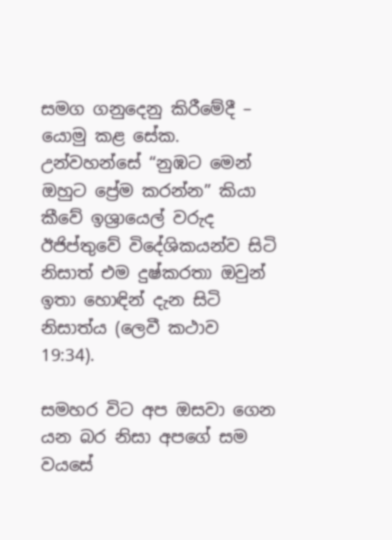සමග ගනුදෙනු කිරීමේදී – යොමු කළ සේක. උන්වහන්සේ “නුඹට මෙන් ඔහුට ප්‍රේම කරන්න” කියා කීවේ ඉශ්‍රායෙල් වරුද ඊජිප්තුවේ විදේශිකයන්ව සිටි නිසාත් එම දුෂ්කරතා ඔවුන් ඉතා හොඳින් දැන සිටි නිසාත්ය (ලෙවී කථාව 19:34).

සමහර විට අප ඔසවා ගෙන යන බර නිසා අපගේ සම වයසේ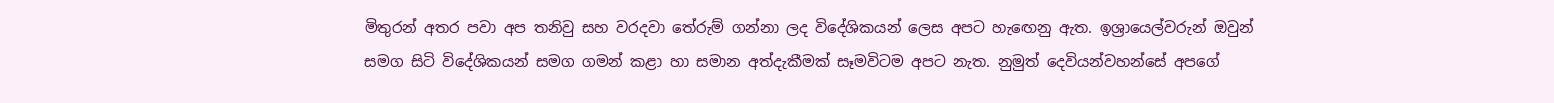මිතුරන් අතර පවා අප තනිවු සහ වරදවා තේරුම් ගන්නා ලද විදේශිකයන් ලෙස අපට හැඟෙනු ඇත. ඉශ්‍රායෙල්වරුන් ඔවුන් සමග සිටි විදේශිකයන් සමග ගමන් කළා හා සමාන අත්දැකීමක් සෑමවිටම අපට නැත. නුමුත් දෙවියන්වහන්සේ අපගේ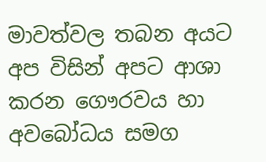මාවත්වල තබන අයට අප විසින් අපට ආශා කරන ගෞරවය හා අවබෝධය සමග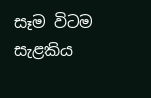සෑම විටම සැළකිය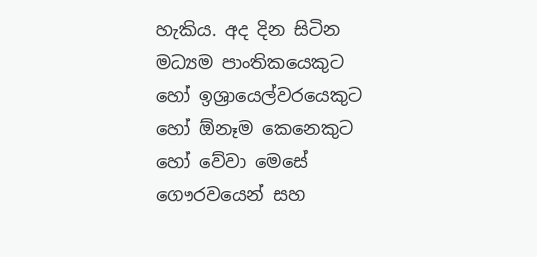හැකිය. අද දින සිටින මධ්‍යම පාංතිකයෙකුට හෝ ඉශ්‍රායෙල්වරයෙකුට හෝ ඕනෑම කෙනෙකුට හෝ වේවා මෙසේ ගෞරවයෙන් සහ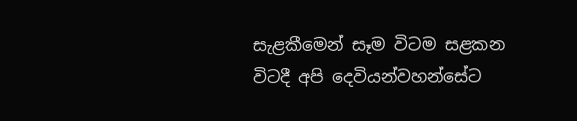සැළකීමෙන් සෑම විටම සළකන විටදී අපි දෙවියන්වහන්සේට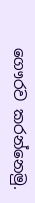ගෞරව කරන්නෙමු.